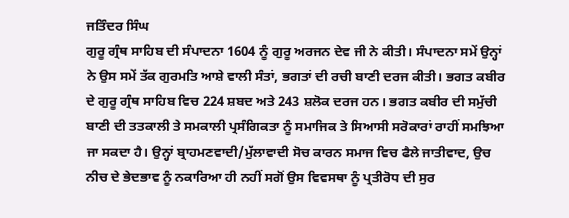ਜਤਿੰਦਰ ਸਿੰਘ
ਗੁਰੂ ਗ੍ਰੰਥ ਸਾਹਿਬ ਦੀ ਸੰਪਾਦਨਾ 1604 ਨੂੰ ਗੁਰੂ ਅਰਜਨ ਦੇਵ ਜੀ ਨੇ ਕੀਤੀ। ਸੰਪਾਦਨਾ ਸਮੇਂ ਉਨ੍ਹਾਂ ਨੇ ਉਸ ਸਮੇਂ ਤੱਕ ਗੁਰਮਤਿ ਆਸ਼ੇ ਵਾਲੀ ਸੰਤਾਂ, ਭਗਤਾਂ ਦੀ ਰਚੀ ਬਾਣੀ ਦਰਜ ਕੀਤੀ। ਭਗਤ ਕਬੀਰ ਦੇ ਗੁਰੂ ਗ੍ਰੰਥ ਸਾਹਿਬ ਵਿਚ 224 ਸ਼ਬਦ ਅਤੇ 243 ਸ਼ਲੋਕ ਦਰਜ ਹਨ। ਭਗਤ ਕਬੀਰ ਦੀ ਸਮੁੱਚੀ ਬਾਣੀ ਦੀ ਤਤਕਾਲੀ ਤੇ ਸਮਕਾਲੀ ਪ੍ਰਸੰਗਿਕਤਾ ਨੂੰ ਸਮਾਜਿਕ ਤੇ ਸਿਆਸੀ ਸਰੋਕਾਰਾਂ ਰਾਹੀਂ ਸਮਝਿਆ ਜਾ ਸਕਦਾ ਹੈ। ਉਨ੍ਹਾਂ ਬ੍ਰਾਹਮਣਵਾਦੀ/ਮੁੱਲਾਵਾਦੀ ਸੋਚ ਕਾਰਨ ਸਮਾਜ ਵਿਚ ਫੈਲੇ ਜਾਤੀਵਾਦ, ਉਚ ਨੀਚ ਦੇ ਭੇਦਭਾਵ ਨੂੰ ਨਕਾਰਿਆ ਹੀ ਨਹੀਂ ਸਗੋਂ ਉਸ ਵਿਵਸਥਾ ਨੂੰ ਪ੍ਰਤੀਰੋਧ ਦੀ ਸੁਰ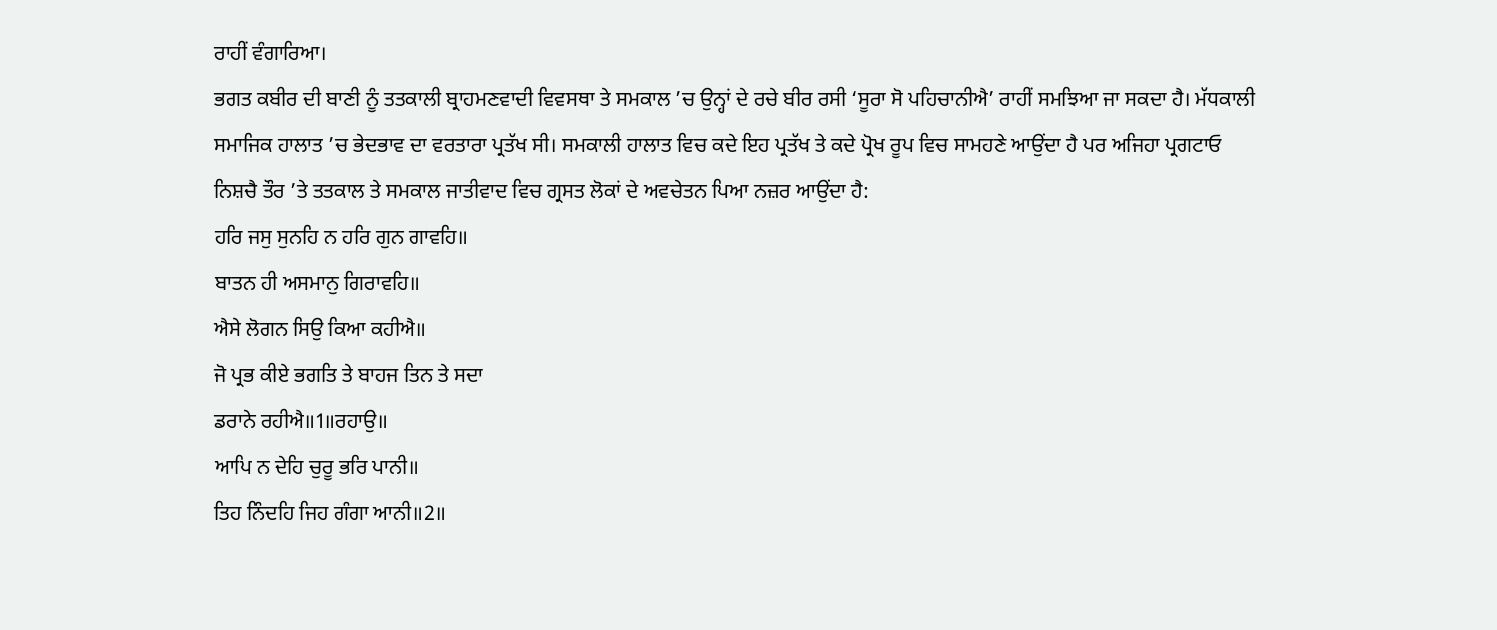ਰਾਹੀਂ ਵੰਗਾਰਿਆ।
ਭਗਤ ਕਬੀਰ ਦੀ ਬਾਣੀ ਨੂੰ ਤਤਕਾਲੀ ਬ੍ਰਾਹਮਣਵਾਦੀ ਵਿਵਸਥਾ ਤੇ ਸਮਕਾਲ ’ਚ ਉਨ੍ਹਾਂ ਦੇ ਰਚੇ ਬੀਰ ਰਸੀ ‘ਸੂਰਾ ਸੋ ਪਹਿਚਾਨੀਐ’ ਰਾਹੀਂ ਸਮਝਿਆ ਜਾ ਸਕਦਾ ਹੈ। ਮੱਧਕਾਲੀ ਸਮਾਜਿਕ ਹਾਲਾਤ ’ਚ ਭੇਦਭਾਵ ਦਾ ਵਰਤਾਰਾ ਪ੍ਰਤੱਖ ਸੀ। ਸਮਕਾਲੀ ਹਾਲਾਤ ਵਿਚ ਕਦੇ ਇਹ ਪ੍ਰਤੱਖ ਤੇ ਕਦੇ ਪ੍ਰੋਖ ਰੂਪ ਵਿਚ ਸਾਮਹਣੇ ਆਉਂਦਾ ਹੈ ਪਰ ਅਜਿਹਾ ਪ੍ਰਗਟਾਓ ਨਿਸ਼ਚੈ ਤੌਰ ’ਤੇ ਤਤਕਾਲ ਤੇ ਸਮਕਾਲ ਜਾਤੀਵਾਦ ਵਿਚ ਗ੍ਰਸਤ ਲੋਕਾਂ ਦੇ ਅਵਚੇਤਨ ਪਿਆ ਨਜ਼ਰ ਆਉਂਦਾ ਹੈ:
ਹਰਿ ਜਸੁ ਸੁਨਹਿ ਨ ਹਰਿ ਗੁਨ ਗਾਵਹਿ॥
ਬਾਤਨ ਹੀ ਅਸਮਾਨੁ ਗਿਰਾਵਹਿ॥
ਐਸੇ ਲੋਗਨ ਸਿਉ ਕਿਆ ਕਹੀਐ॥
ਜੋ ਪ੍ਰਭ ਕੀਏ ਭਗਤਿ ਤੇ ਬਾਹਜ ਤਿਨ ਤੇ ਸਦਾ
ਡਰਾਨੇ ਰਹੀਐ॥1॥ਰਹਾਉ॥
ਆਪਿ ਨ ਦੇਹਿ ਚੁਰੂ ਭਰਿ ਪਾਨੀ॥
ਤਿਹ ਨਿੰਦਹਿ ਜਿਹ ਗੰਗਾ ਆਨੀ॥2॥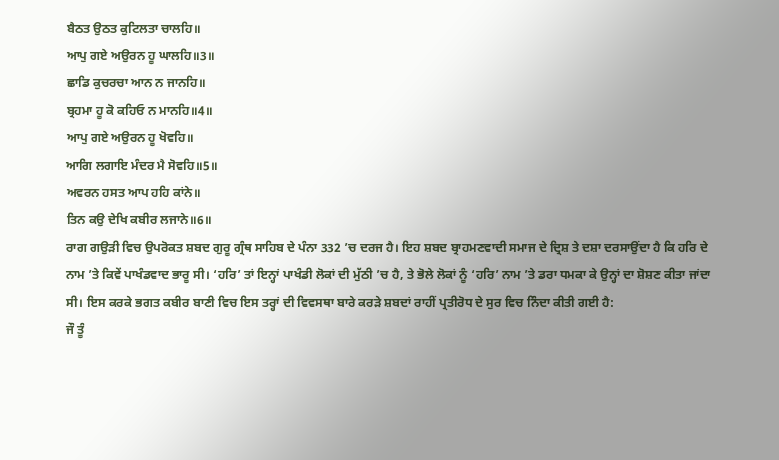ਬੈਠਤ ਉਠਤ ਕੁਟਿਲਤਾ ਚਾਲਹਿ॥
ਆਪੁ ਗਏ ਅਉਰਨ ਹੂ ਘਾਲਹਿ॥3॥
ਛਾਡਿ ਕੁਚਰਚਾ ਆਨ ਨ ਜਾਨਹਿ॥
ਬ੍ਰਹਮਾ ਹੂ ਕੋ ਕਹਿਓ ਨ ਮਾਨਹਿ॥4॥
ਆਪੁ ਗਏ ਅਉਰਨ ਹੂ ਖੋਵਹਿ॥
ਆਗਿ ਲਗਾਇ ਮੰਦਰ ਮੈ ਸੋਵਹਿ॥5॥
ਅਵਰਨ ਹਸਤ ਆਪ ਹਹਿ ਕਾਂਨੇ॥
ਤਿਨ ਕਉ ਦੇਖਿ ਕਬੀਰ ਲਜਾਨੇ॥6॥
ਰਾਗ ਗਉੜੀ ਵਿਚ ਉਪਰੋਕਤ ਸ਼ਬਦ ਗੁਰੂ ਗ੍ਰੰਥ ਸਾਹਿਬ ਦੇ ਪੰਨਾ 332 ’ਚ ਦਰਜ ਹੈ। ਇਹ ਸ਼ਬਦ ਬ੍ਰਾਹਮਣਵਾਦੀ ਸਮਾਜ ਦੇ ਦ੍ਰਿਸ਼ ਤੇ ਦਸ਼ਾ ਦਰਸਾਉਂਦਾ ਹੈ ਕਿ ਹਰਿ ਦੇ ਨਾਮ ’ਤੇ ਕਿਵੇਂ ਪਾਖੰਡਵਾਦ ਭਾਰੂ ਸੀ। ‘ਹਰਿ’ ਤਾਂ ਇਨ੍ਹਾਂ ਪਾਖੰਡੀ ਲੋਕਾਂ ਦੀ ਮੁੱਠੀ ’ਚ ਹੈ, ਤੇ ਭੋਲੇ ਲੋਕਾਂ ਨੂੰ ‘ਹਰਿ’ ਨਾਮ ’ਤੇ ਡਰਾ ਧਮਕਾ ਕੇ ਉਨ੍ਹਾਂ ਦਾ ਸ਼ੋਸ਼ਣ ਕੀਤਾ ਜਾਂਦਾ ਸੀ। ਇਸ ਕਰਕੇ ਭਗਤ ਕਬੀਰ ਬਾਣੀ ਵਿਚ ਇਸ ਤਰ੍ਹਾਂ ਦੀ ਵਿਵਸਥਾ ਬਾਰੇ ਕਰੜੇ ਸ਼ਬਦਾਂ ਰਾਹੀਂ ਪ੍ਰਤੀਰੋਧ ਦੇ ਸੁਰ ਵਿਚ ਨਿੰਦਾ ਕੀਤੀ ਗਈ ਹੈ:
ਜੌ ਤੂੰ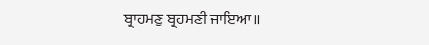ਬ੍ਰਾਹਮਣੁ ਬ੍ਰਹਮਣੀ ਜਾਇਆ॥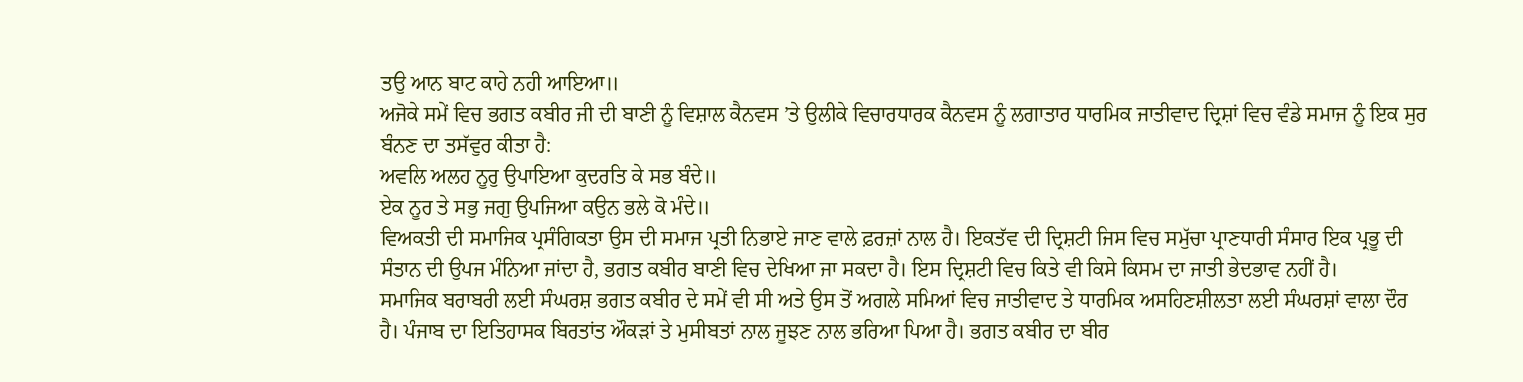ਤਉ ਆਨ ਬਾਟ ਕਾਹੇ ਨਹੀ ਆਇਆ॥
ਅਜੋਕੇ ਸਮੇਂ ਵਿਚ ਭਗਤ ਕਬੀਰ ਜੀ ਦੀ ਬਾਣੀ ਨੂੰ ਵਿਸ਼ਾਲ ਕੈਨਵਸ ’ਤੇ ਉਲੀਕੇ ਵਿਚਾਰਧਾਰਕ ਕੈਨਵਸ ਨੂੰ ਲਗਾਤਾਰ ਧਾਰਮਿਕ ਜਾਤੀਵਾਦ ਦ੍ਰਿਸ਼ਾਂ ਵਿਚ ਵੰਡੇ ਸਮਾਜ ਨੂੰ ਇਕ ਸੁਰ ਬੰਨਣ ਦਾ ਤਸੱਵੁਰ ਕੀਤਾ ਹੈ:
ਅਵਲਿ ਅਲਹ ਨੂਰੁ ਉਪਾਇਆ ਕੁਦਰਤਿ ਕੇ ਸਭ ਬੰਦੇ॥
ਏਕ ਨੂਰ ਤੇ ਸਭੁ ਜਗੁ ਉਪਜਿਆ ਕਉਨ ਭਲੇ ਕੋ ਮੰਦੇ॥
ਵਿਅਕਤੀ ਦੀ ਸਮਾਜਿਕ ਪ੍ਰਸੰਗਿਕਤਾ ਉਸ ਦੀ ਸਮਾਜ ਪ੍ਰਤੀ ਨਿਭਾਏ ਜਾਣ ਵਾਲੇ ਫ਼ਰਜ਼ਾਂ ਨਾਲ ਹੈ। ਇਕਤੱਵ ਦੀ ਦ੍ਰਿਸ਼ਟੀ ਜਿਸ ਵਿਚ ਸਮੁੱਚਾ ਪ੍ਰਾਣਧਾਰੀ ਸੰਸਾਰ ਇਕ ਪ੍ਰਭੂ ਦੀ ਸੰਤਾਨ ਦੀ ਉਪਜ ਮੰਨਿਆ ਜਾਂਦਾ ਹੈ, ਭਗਤ ਕਬੀਰ ਬਾਣੀ ਵਿਚ ਦੇਖਿਆ ਜਾ ਸਕਦਾ ਹੈ। ਇਸ ਦ੍ਰਿਸ਼ਟੀ ਵਿਚ ਕਿਤੇ ਵੀ ਕਿਸੇ ਕਿਸਮ ਦਾ ਜਾਤੀ ਭੇਦਭਾਵ ਨਹੀਂ ਹੈ।
ਸਮਾਜਿਕ ਬਰਾਬਰੀ ਲਈ ਸੰਘਰਸ਼ ਭਗਤ ਕਬੀਰ ਦੇ ਸਮੇਂ ਵੀ ਸੀ ਅਤੇ ਉਸ ਤੋਂ ਅਗਲੇ ਸਮਿਆਂ ਵਿਚ ਜਾਤੀਵਾਦ ਤੇ ਧਾਰਮਿਕ ਅਸਹਿਣਸ਼ੀਲਤਾ ਲਈ ਸੰਘਰਸ਼ਾਂ ਵਾਲਾ ਦੌਰ ਹੈ। ਪੰਜਾਬ ਦਾ ਇਤਿਹਾਸਕ ਬਿਰਤਾਂਤ ਔਕੜਾਂ ਤੇ ਮੁਸੀਬਤਾਂ ਨਾਲ ਜੂਝਣ ਨਾਲ ਭਰਿਆ ਪਿਆ ਹੈ। ਭਗਤ ਕਬੀਰ ਦਾ ਬੀਰ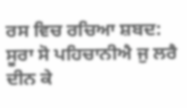ਰਸ ਵਿਚ ਰਚਿਆ ਸ਼ਬਦ:
ਸੂਰਾ ਸੋ ਪਹਿਚਾਨੀਐ ਜੁ ਲਰੈ ਦੀਨ ਕੇ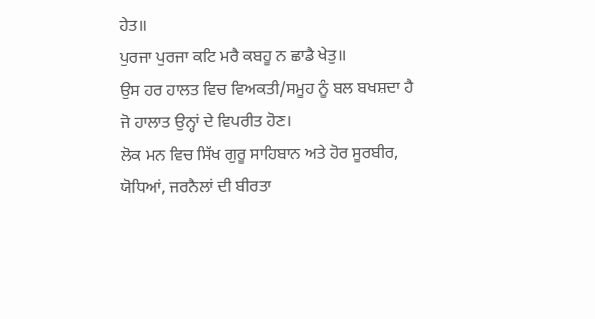ਹੇਤ॥
ਪੁਰਜਾ ਪੁਰਜਾ ਕਟਿ ਮਰੈ ਕਬਹੂ ਨ ਛਾਡੈ ਖੇਤੁ॥
ਉਸ ਹਰ ਹਾਲਤ ਵਿਚ ਵਿਅਕਤੀ/ਸਮੂਹ ਨੂੰ ਬਲ ਬਖਸ਼ਦਾ ਹੈ ਜੋ ਹਾਲਾਤ ਉਨ੍ਹਾਂ ਦੇ ਵਿਪਰੀਤ ਹੋਣ।
ਲੋਕ ਮਨ ਵਿਚ ਸਿੱਖ ਗੁਰੂ ਸਾਹਿਬਾਨ ਅਤੇ ਹੋਰ ਸੂਰਬੀਰ, ਯੋਧਿਆਂ, ਜਰਨੈਲਾਂ ਦੀ ਬੀਰਤਾ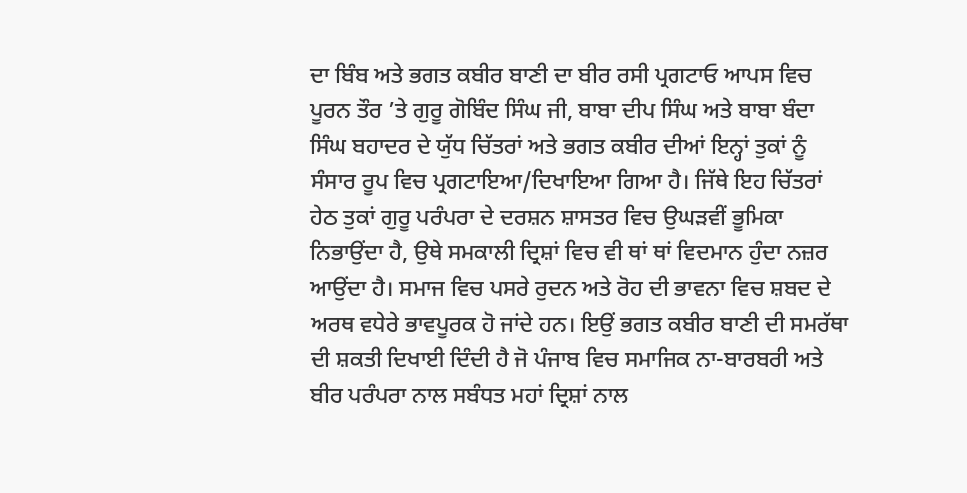ਦਾ ਬਿੰਬ ਅਤੇ ਭਗਤ ਕਬੀਰ ਬਾਣੀ ਦਾ ਬੀਰ ਰਸੀ ਪ੍ਰਗਟਾਓ ਆਪਸ ਵਿਚ ਪੂਰਨ ਤੌਰ ’ਤੇ ਗੁਰੂ ਗੋਬਿੰਦ ਸਿੰਘ ਜੀ, ਬਾਬਾ ਦੀਪ ਸਿੰਘ ਅਤੇ ਬਾਬਾ ਬੰਦਾ ਸਿੰਘ ਬਹਾਦਰ ਦੇ ਯੁੱਧ ਚਿੱਤਰਾਂ ਅਤੇ ਭਗਤ ਕਬੀਰ ਦੀਆਂ ਇਨ੍ਹਾਂ ਤੁਕਾਂ ਨੂੰ ਸੰਸਾਰ ਰੂਪ ਵਿਚ ਪ੍ਰਗਟਾਇਆ/ਦਿਖਾਇਆ ਗਿਆ ਹੈ। ਜਿੱਥੇ ਇਹ ਚਿੱਤਰਾਂ ਹੇਠ ਤੁਕਾਂ ਗੁਰੂ ਪਰੰਪਰਾ ਦੇ ਦਰਸ਼ਨ ਸ਼ਾਸਤਰ ਵਿਚ ਉਘੜਵੀਂ ਭੂਮਿਕਾ ਨਿਭਾਉਂਦਾ ਹੈ, ਉਥੇ ਸਮਕਾਲੀ ਦ੍ਰਿਸ਼ਾਂ ਵਿਚ ਵੀ ਥਾਂ ਥਾਂ ਵਿਦਮਾਨ ਹੁੰਦਾ ਨਜ਼ਰ ਆਉਂਦਾ ਹੈ। ਸਮਾਜ ਵਿਚ ਪਸਰੇ ਰੁਦਨ ਅਤੇ ਰੋਹ ਦੀ ਭਾਵਨਾ ਵਿਚ ਸ਼ਬਦ ਦੇ ਅਰਥ ਵਧੇਰੇ ਭਾਵਪੂਰਕ ਹੋ ਜਾਂਦੇ ਹਨ। ਇਉਂ ਭਗਤ ਕਬੀਰ ਬਾਣੀ ਦੀ ਸਮਰੱਥਾ ਦੀ ਸ਼ਕਤੀ ਦਿਖਾਈ ਦਿੰਦੀ ਹੈ ਜੋ ਪੰਜਾਬ ਵਿਚ ਸਮਾਜਿਕ ਨਾ-ਬਾਰਬਰੀ ਅਤੇ ਬੀਰ ਪਰੰਪਰਾ ਨਾਲ ਸਬੰਧਤ ਮਹਾਂ ਦ੍ਰਿਸ਼ਾਂ ਨਾਲ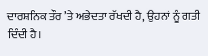ਦਾਰਸ਼ਨਿਕ ਤੌਰ ’ਤੇ ਅਭੇਦਤਾ ਰੱਖਦੀ ਹੈ, ਉਹਨਾਂ ਨੂੰ ਗਤੀ ਦਿੰਦੀ ਹੈ।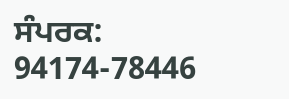ਸੰਪਰਕ: 94174-78446